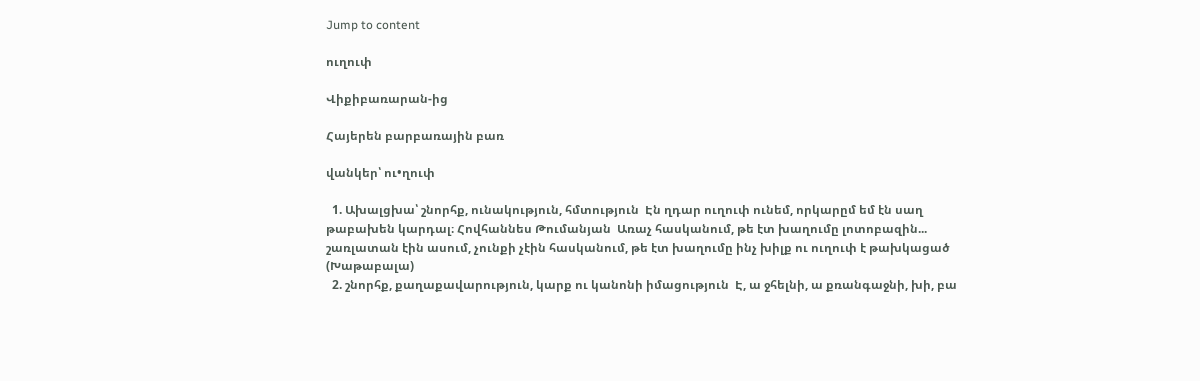Jump to content

ուղուփ

Վիքիբառարան-ից

Հայերեն բարբառային բառ

վանկեր՝ ու•ղուփ

  1. Ախալցխա՝ շնորհք, ունակություն, հմտություն  Էն ղդար ուղուփ ունեմ, որկարըմ եմ էն սաղ թաբախեն կարդալ։ Հովհաննես Թումանյան  Առաչ հասկանում, թե էտ խաղումը լոտոբազին... շառլատան էին ասում, չունքի չէին հասկանում, թե էտ խաղումը ինչ խիլք ու ուղուփ է թախկացած (Խաթաբալա)
  2. շնորհք, քաղաքավարություն, կարք ու կանոնի իմացություն  Է, ա ջհելնի, ա քռանգաջնի, խի, բա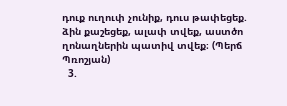դուք ուղուփ չունիք, դուս թափեցեք. ձին քաշեցեք, ալափ տվեք, աստծո ղոնաղներին պատիվ տվեք։ (Պերճ Պռոշյան)
  3.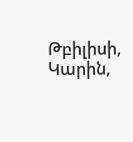Թբիլիսի, Կարին,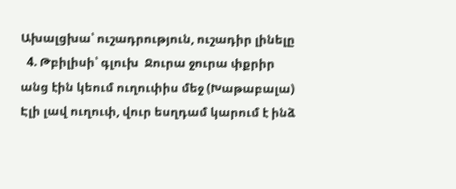Ախալցխա՝ ուշադրություն, ուշադիր լինելը
  4. Թբիլիսի՝ գլուխ  Ջուրա ջուրա փքրիր անց էին կեում ուղուփիս մեջ (Խաթաբալա)  Էլի լավ ուղուփ, վուր եսղդամ կարում է ինձ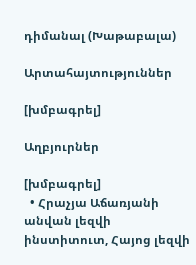դիմանալ (Խաթաբալա)

Արտահայտություններ

[խմբագրել]

Աղբյուրներ

[խմբագրել]
  • Հրաչյա Աճառյանի անվան լեզվի ինստիտուտ, Հայոց լեզվի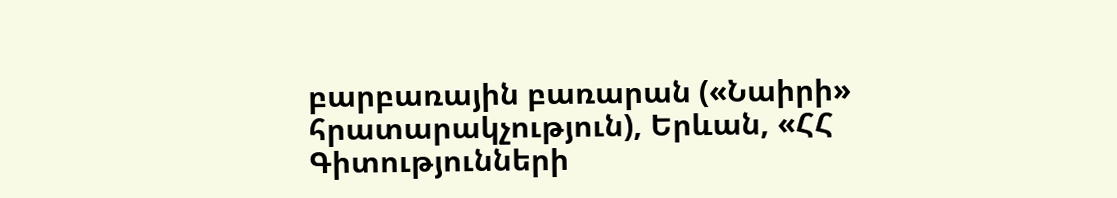բարբառային բառարան («Նաիրի» հրատարակչություն), Երևան, «ՀՀ Գիտությունների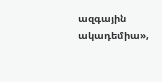ազգային ակադեմիա»,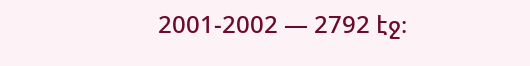2001-2002 — 2792 էջ։